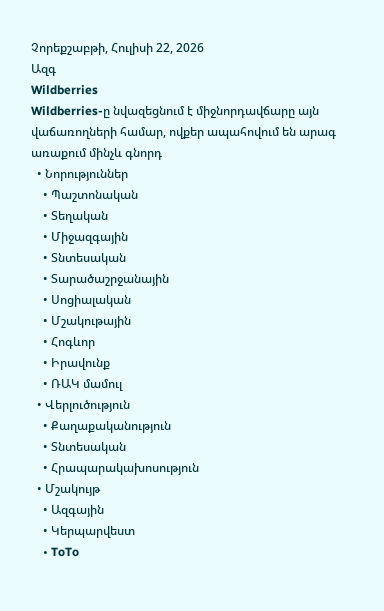Չորեքշաբթի, Հուլիսի 22, 2026
Ազգ
Wildberries
Wildberries-ը նվազեցնում է միջնորդավճարը այն վաճառողների համար, ովքեր ապահովում են արագ առաքում մինչև գնորդ
  • Նորություններ
    • Պաշտոնական
    • Տեղական
    • Միջազգային
    • Տնտեսական
    • Տարածաշրջանային
    • Սոցիալական
    • Մշակութային
    • Հոգևոր
    • Իրավունք
    • ՌԱԿ մամուլ
  • Վերլուծություն
    • Քաղաքականություն
    • Տնտեսական
    • Հրապարակախոսություն
  • Մշակույթ
    • Ազգային
    • Կերպարվեստ
    • ToTo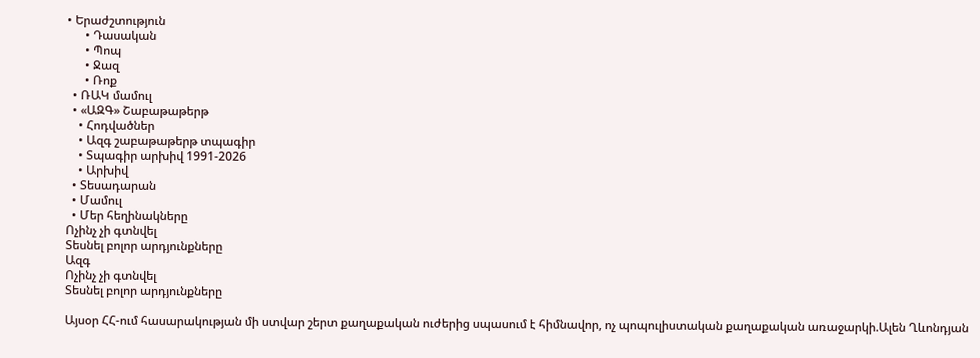• Երաժշտություն
      • Դասական
      • Պոպ
      • Ջազ
      • Ռոք
  • ՌԱԿ մամուլ
  • «ԱԶԳ» Շաբաթաթերթ
    • Հոդվածներ
    • Ազգ շաբաթաթերթ տպագիր
    • Տպագիր արխիվ 1991-2026
    • Արխիվ
  • Տեսադարան
  • Մամուլ
  • Մեր հեղինակները
Ոչինչ չի գտնվել
Տեսնել բոլոր արդյունքները
Ազգ
Ոչինչ չի գտնվել
Տեսնել բոլոր արդյունքները

Այսօր ՀՀ-ում հասարակության մի ստվար շերտ քաղաքական ուժերից սպասում է հիմնավոր, ոչ պոպուլիստական քաղաքական առաջարկի.Ալեն Ղևոնդյան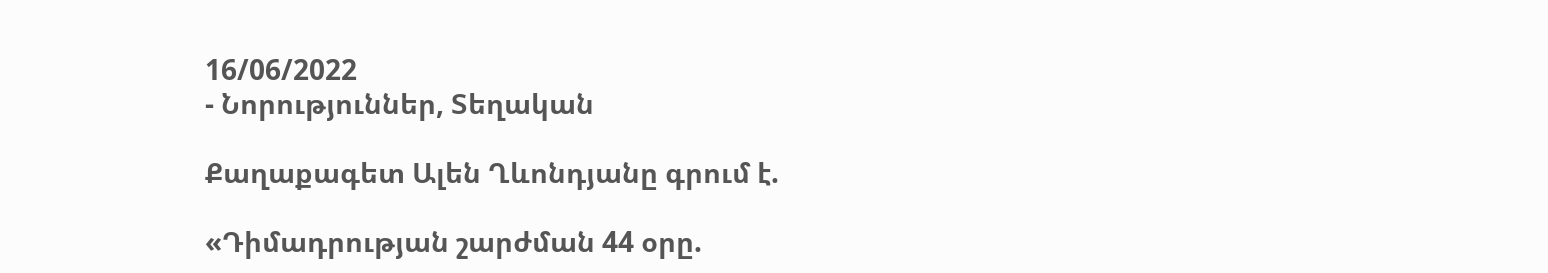16/06/2022
- Նորություններ, Տեղական

Քաղաքագետ Ալեն Ղևոնդյանը գրում է.

«Դիմադրության շարժման 44 օրը.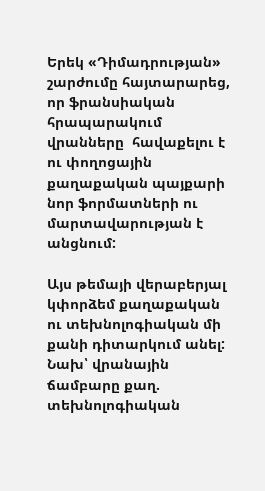Երեկ «Դիմադրության» շարժումը հայտարարեց, որ ֆրանսիական հրապարակում վրանները  հավաքելու է ու փողոցային քաղաքական պայքարի նոր ֆորմատների ու մարտավարության է անցնում:

Այս թեմայի վերաբերյալ կփորձեմ քաղաքական ու տեխնոլոգիական մի քանի դիտարկում անել:
Նախ՝ վրանային ճամբարը քաղ. տեխնոլոգիական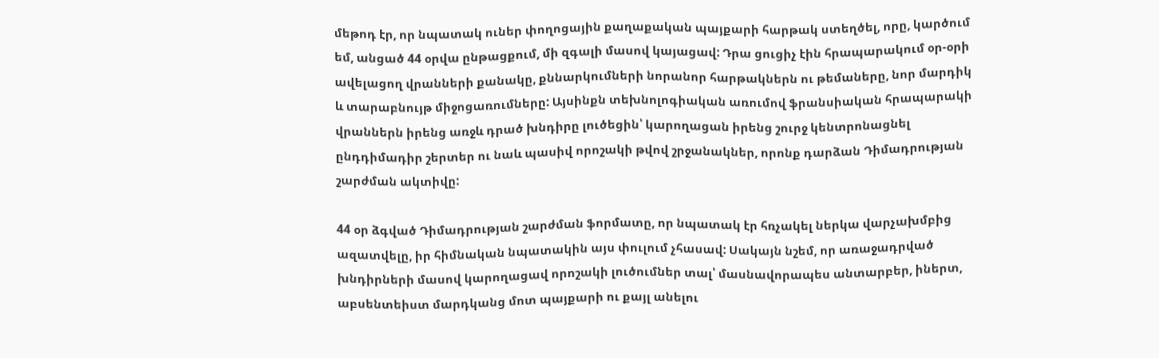մեթոդ էր, որ նպատակ ուներ փողոցային քաղաքական պայքարի հարթակ ստեղծել, որը, կարծում եմ, անցած 44 օրվա ընթացքում, մի զգալի մասով կայացավ: Դրա ցուցիչ էին հրապարակում օր-օրի ավելացող վրանների քանակը, քննարկումների նորանոր հարթակներն ու թեմաները, նոր մարդիկ և տարաբնույթ միջոցառումները: Այսինքն տեխնոլոգիական առումով ֆրանսիական հրապարակի վրաններն իրենց առջև դրած խնդիրը լուծեցին՝ կարողացան իրենց շուրջ կենտրոնացնել ընդդիմադիր շերտեր ու նաև պասիվ որոշակի թվով շրջանակներ, որոնք դարձան Դիմադրության շարժման ակտիվը:

44 օր ձգված Դիմադրության շարժման ֆորմատը, որ նպատակ էր հռչակել ներկա վարչախմբից ազատվելը, իր հիմնական նպատակին այս փուլում չհասավ: Սակայն նշեմ, որ առաջադրված խնդիրների մասով կարողացավ որոշակի լուծումներ տալ՝ մասնավորապես անտարբեր, իներտ, աբսենտեիստ մարդկանց մոտ պայքարի ու քայլ անելու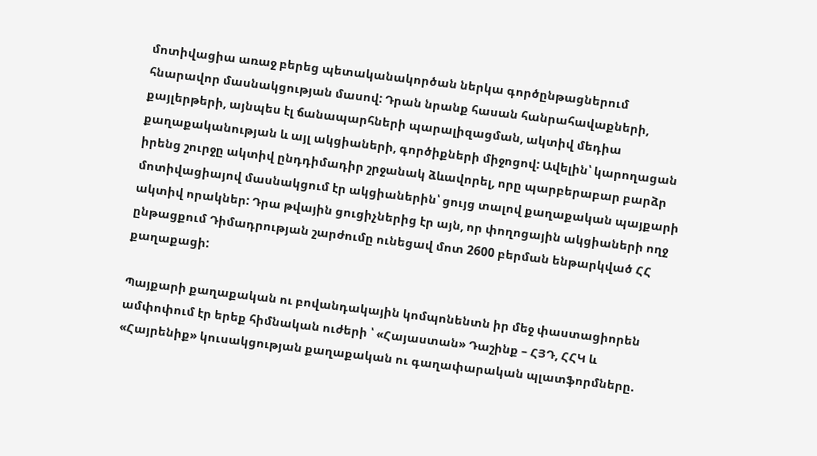մոտիվացիա առաջ բերեց պետականակործան ներկա գործընթացներում հնարավոր մասնակցության մասով: Դրան նրանք հասան հանրահավաքների, քայլերթերի, այնպես էլ ճանապարհների պարալիզացման, ակտիվ մեդիա քաղաքականության և այլ ակցիաների, գործիքների միջոցով: Ավելին՝ կարողացան իրենց շուրջը ակտիվ ընդդիմադիր շրջանակ ձևավորել, որը պարբերաբար բարձր մոտիվացիայով մասնակցում էր ակցիաներին՝ ցույց տալով քաղաքական պայքարի ակտիվ որակներ: Դրա թվային ցուցիչներից էր այն, որ փողոցային ակցիաների ողջ ընթացքում Դիմադրության շարժումը ունեցավ մոտ 2600 բերման ենթարկված ՀՀ քաղաքացի:

Պայքարի քաղաքական ու բովանդակային կոմպոնենտն իր մեջ փաստացիորեն ամփոփում էր երեք հիմնական ուժերի ՝ «Հայաստան» Դաշինք – ՀՅԴ, ՀՀԿ և «Հայրենիք» կուսակցության քաղաքական ու գաղափարական պլատֆորմները.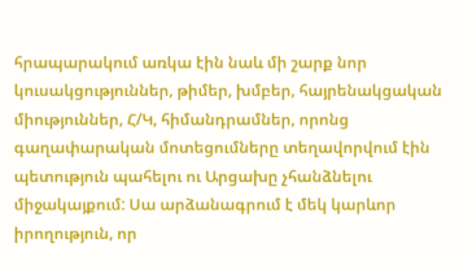հրապարակում առկա էին նաև մի շարք նոր կուսակցություններ, թիմեր, խմբեր, հայրենակցական միություններ, Հ/Կ, հիմանդրամներ, որոնց գաղափարական մոտեցումները տեղավորվում էին պետություն պահելու ու Արցախը չհանձնելու միջակայքում: Սա արձանագրում է մեկ կարևոր իրողություն, որ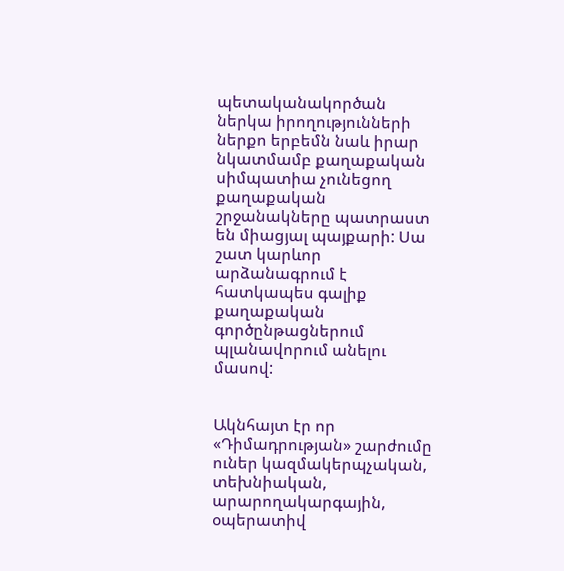պետականակործան ներկա իրողությունների ներքո երբեմն նաև իրար նկատմամբ քաղաքական սիմպատիա չունեցող քաղաքական շրջանակները պատրաստ են միացյալ պայքարի: Սա շատ կարևոր արձանագրում է հատկապես գալիք քաղաքական գործընթացներում պլանավորում անելու մասով:


Ակնհայտ էր որ «Դիմադրության» շարժումը ուներ կազմակերպչական, տեխնիական, արարողակարգային, օպերատիվ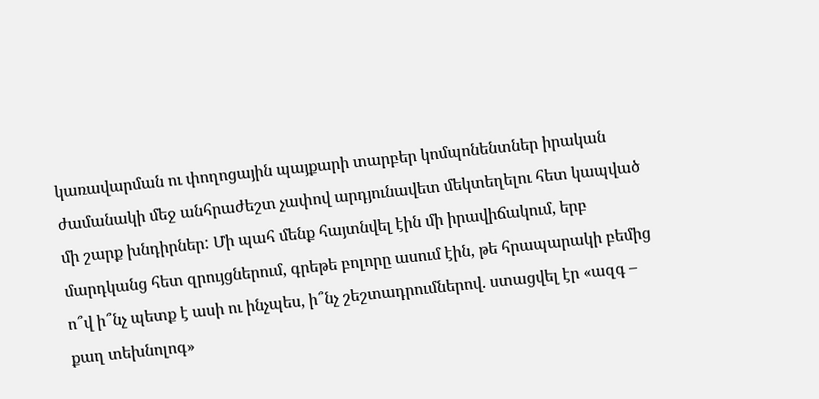կառավարման ու փողոցային պայքարի տարբեր կոմպոնենտներ իրական ժամանակի մեջ անհրաժեշտ չափով արդյունավետ մեկտեղելու հետ կապված մի շարք խնդիրներ: Մի պահ մենք հայտնվել էին մի իրավիճակում, երբ մարդկանց հետ զրույցներում, գրեթե բոլորը ասում էին, թե հրապարակի բեմից ո՞վ ի՞նչ պետք է ասի ու ինչպես, ի՞նչ շեշտադրումներով. ստացվել էր «ազգ – քաղ տեխնոլոգ»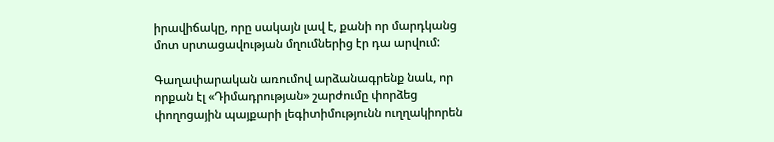իրավիճակը, որը սակայն լավ է, քանի որ մարդկանց մոտ սրտացավության մղումներից էր դա արվում:

Գաղափարական առումով արձանագրենք նաև, որ որքան էլ «Դիմադրության» շարժումը փորձեց փողոցային պայքարի լեգիտիմությունն ուղղակիորեն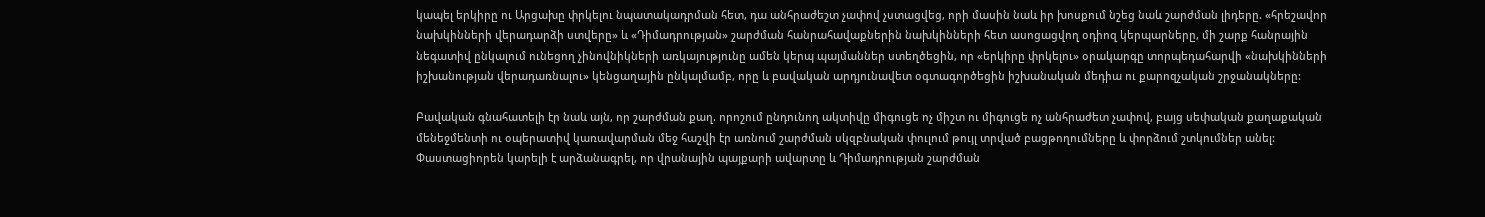կապել երկիրը ու Արցախը փրկելու նպատակադրման հետ, դա անհրաժեշտ չափով չստացվեց, որի մասին նաև իր խոսքում նշեց նաև շարժման լիդերը. «հրեշավոր նախկինների վերադարձի ստվերը» և «Դիմադրության» շարժման հանրահավաքներին նախկինների հետ ասոցացվող օդիոզ կերպարները, մի շարք հանրային նեգատիվ ընկալում ունեցող չինովնիկների առկայությունը ամեն կերպ պայմաններ ստեղծեցին, որ «երկիրը փրկելու» օրակարգը տորպեդահարվի «նախկինների իշխանության վերադառնալու» կենցաղային ընկալմամբ, որը և բավական արդյունավետ օգտագործեցին իշխանական մեդիա ու քարոզչական շրջանակները:

Բավական գնահատելի էր նաև այն, որ շարժման քաղ. որոշում ընդունող ակտիվը միգուցե ոչ միշտ ու միգուցե ոչ անհրաժետ չափով, բայց սեփական քաղաքական մենեջմենտի ու օպերատիվ կառավարման մեջ հաշվի էր առնում շարժման սկզբնական փուլում թույլ տրված բացթողումները և փորձում շտկումներ անել: Փաստացիորեն կարելի է արձանագրել, որ վրանային պայքարի ավարտը և Դիմադրության շարժման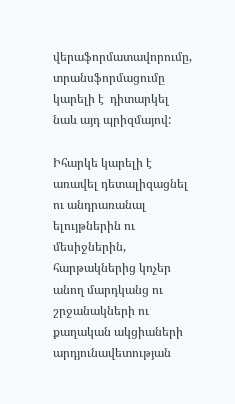վերաֆորմատավորումը, տրանսֆորմացումը կարելի է  դիտարկել նաև այդ պրիզմայով:

Իհարկե կարելի է առավել դետալիզացնել ու անդրառանալ ելույթներին ու մեսիջներին, հարթակներից կոչեր անող մարդկանց ու շրջանակների ու քաղական ակցիաների արդյունավետության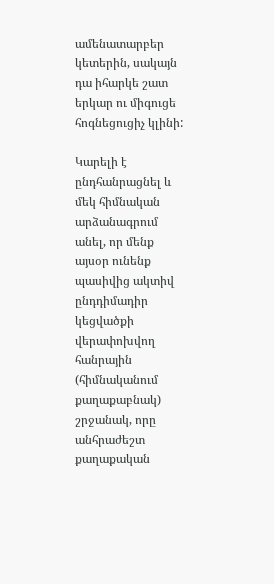ամենատարբեր կետերին, սակայն դա իհարկե շատ երկար ու միգուցե հոգնեցուցիչ կլինի:

Կարելի է ընդհանրացնել և  մեկ հիմնական արձանագրում անել, որ մենք այսօր ունենք պասիվից ակտիվ ընդդիմադիր կեցվածքի վերափոխվող հանրային (հիմնականում քաղաքաբնակ) շրջանակ, որը անհրաժեշտ քաղաքական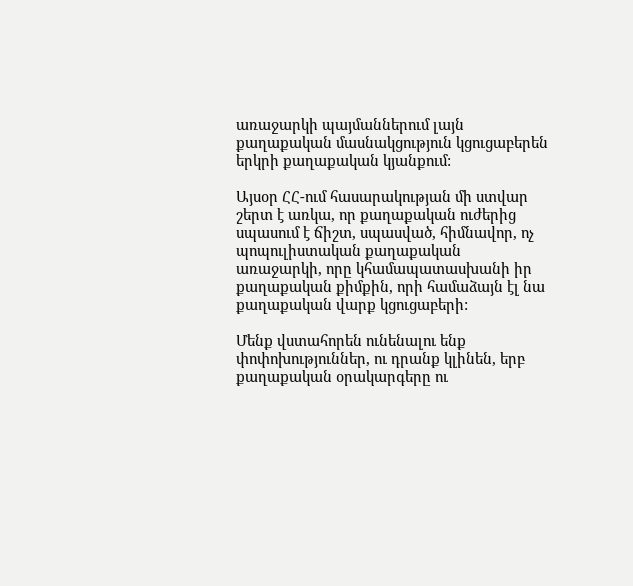առաջարկի պայմաններում լայն քաղաքական մասնակցություն կցուցաբերեն երկրի քաղաքական կյանքում:

Այսօր ՀՀ-ում հասարակության մի ստվար շերտ է առկա, որ քաղաքական ուժերից սպասում է ճիշտ, սպասված, հիմնավոր, ոչ պոպուլիստական քաղաքական առաջարկի, որը կհամապատասխանի իր քաղաքական քիմքին, որի համաձայն էլ նա քաղաքական վարք կցուցաբերի:

Մենք վստահորեն ունենալու ենք փոփոխություններ, ու դրանք կլինեն, երբ քաղաքական օրակարգերը ու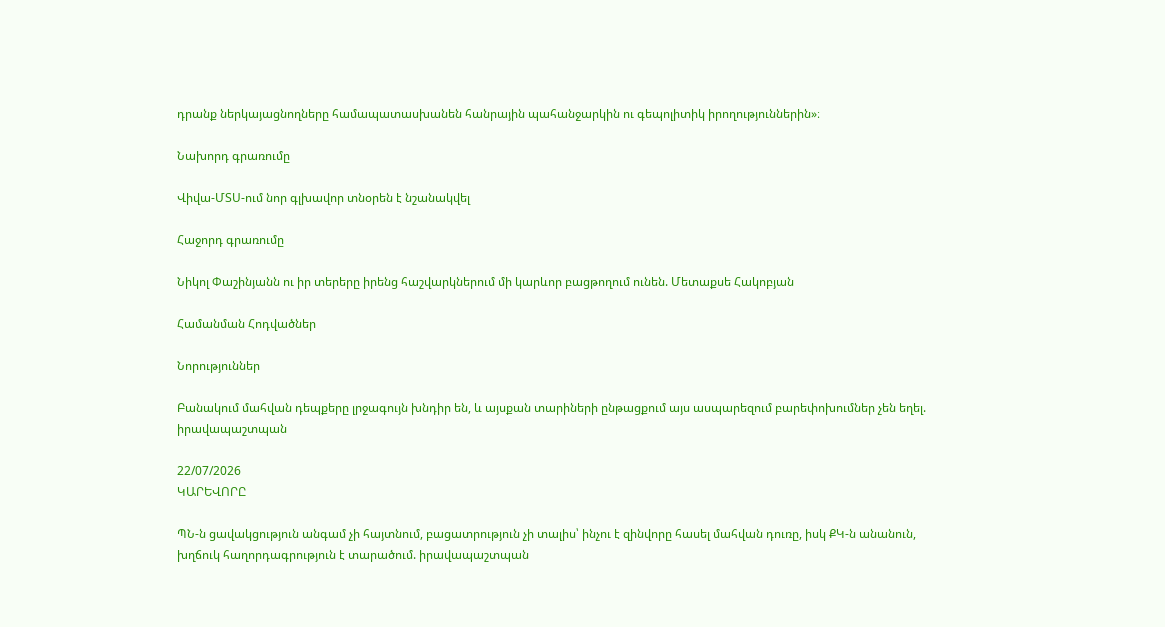դրանք ներկայացնողները համապատասխանեն հանրային պահանջարկին ու գեպոլիտիկ իրողություններին»։

Նախորդ գրառումը

Վիվա-ՄՏՍ-ում նոր գլխավոր տնօրեն է նշանակվել

Հաջորդ գրառումը

Նիկոլ Փաշինյանն ու իր տերերը իրենց հաշվարկներում մի կարևոր բացթողում ունեն. Մետաքսե Հակոբյան

Համանման Հոդվածներ

Նորություններ

Բանակում մահվան դեպքերը լրջագույն խնդիր են, և այսքան տարիների ընթացքում այս ասպարեզում բարեփոխումներ չեն եղել. իրավապաշտպան

22/07/2026
ԿԱՐԵՎՈՐԸ

ՊՆ-ն ցավակցություն անգամ չի հայտնում, բացատրություն չի տալիս՝ ինչու է զինվորը հասել մահվան դուռը, իսկ ՔԿ-ն անանուն, խղճուկ հաղորդագրություն է տարածում. իրավապաշտպան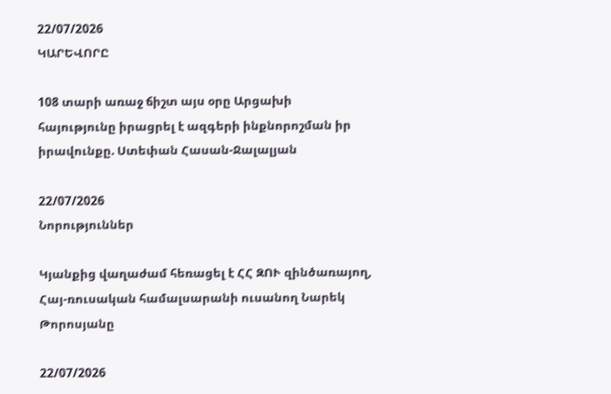22/07/2026
ԿԱՐԵՎՈՐԸ

108 տարի առաջ ճիշտ այս օրը Արցախի հայությունը իրացրել է ազգերի ինքնորոշման իր իրավունքը. Ստեփան Հասան-Ջալալյան

22/07/2026
Նորություններ

Կյանքից վաղաժամ հեռացել է ՀՀ ԶՈՒ զինծառայող, Հայ-ռուսական համալսարանի ուսանող Նարեկ Թորոսյանը

22/07/2026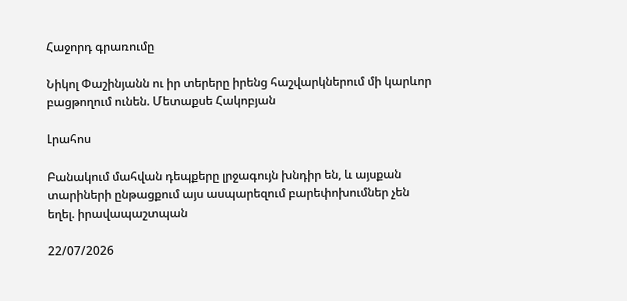Հաջորդ գրառումը

Նիկոլ Փաշինյանն ու իր տերերը իրենց հաշվարկներում մի կարևոր բացթողում ունեն. Մետաքսե Հակոբյան

Լրահոս

Բանակում մահվան դեպքերը լրջագույն խնդիր են, և այսքան տարիների ընթացքում այս ասպարեզում բարեփոխումներ չեն եղել. իրավապաշտպան

22/07/2026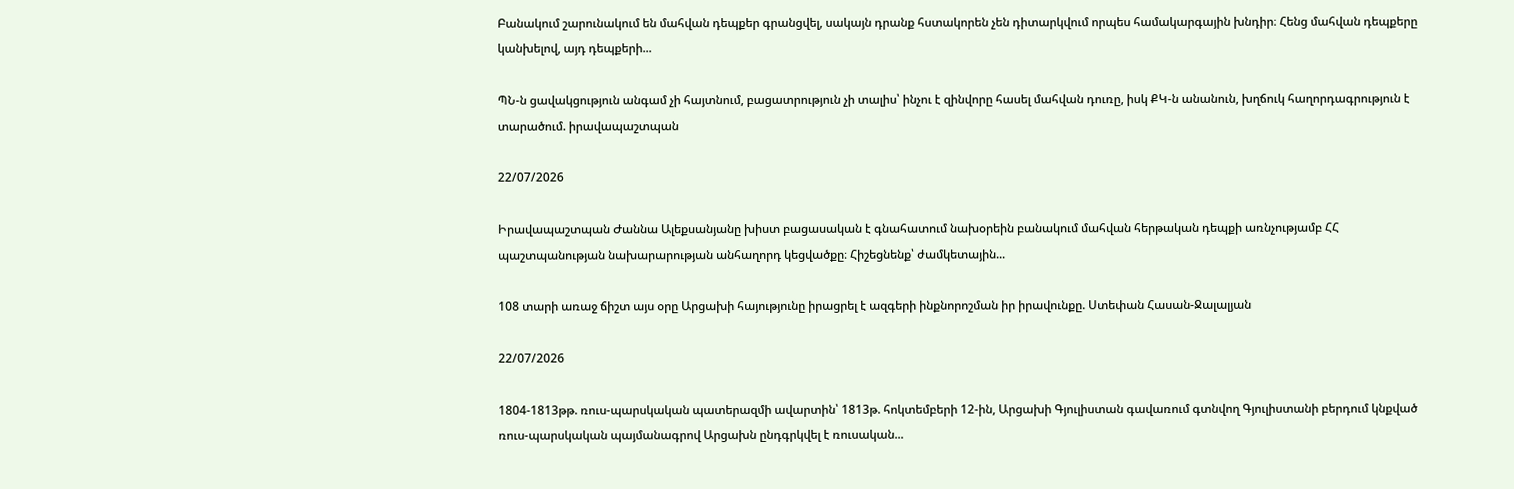Բանակում շարունակում են մահվան դեպքեր գրանցվել, սակայն դրանք հստակորեն չեն դիտարկվում որպես համակարգային խնդիր։ Հենց մահվան դեպքերը կանխելով, այդ դեպքերի...

ՊՆ-ն ցավակցություն անգամ չի հայտնում, բացատրություն չի տալիս՝ ինչու է զինվորը հասել մահվան դուռը, իսկ ՔԿ-ն անանուն, խղճուկ հաղորդագրություն է տարածում. իրավապաշտպան

22/07/2026

Իրավապաշտպան Ժաննա Ալեքսանյանը խիստ բացասական է գնահատում նախօրեին բանակում մահվան հերթական դեպքի առնչությամբ ՀՀ պաշտպանության նախարարության անհաղորդ կեցվածքը։ Հիշեցնենք՝ ժամկետային...

108 տարի առաջ ճիշտ այս օրը Արցախի հայությունը իրացրել է ազգերի ինքնորոշման իր իրավունքը. Ստեփան Հասան-Ջալալյան

22/07/2026

1804-1813թթ. ռուս-պարսկական պատերազմի ավարտին՝ 1813թ. հոկտեմբերի 12-ին, Արցախի Գյուլիստան գավառում գտնվող Գյուլիստանի բերդում կնքված ռուս-պարսկական պայմանագրով Արցախն ընդգրկվել է ռուսական...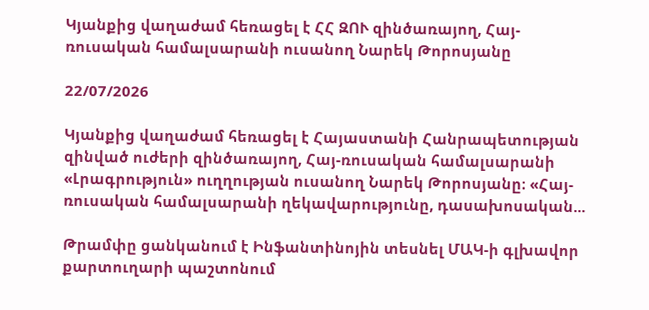Կյանքից վաղաժամ հեռացել է ՀՀ ԶՈՒ զինծառայող, Հայ-ռուսական համալսարանի ուսանող Նարեկ Թորոսյանը

22/07/2026

Կյանքից վաղաժամ հեռացել է Հայաստանի Հանրապետության զինված ուժերի զինծառայող, Հայ-ռուսական համալսարանի «Լրագրություն» ուղղության ուսանող Նարեկ Թորոսյանը։ «Հայ-ռուսական համալսարանի ղեկավարությունը, դասախոսական...

Թրամփը ցանկանում է Ինֆանտինոյին տեսնել ՄԱԿ-ի գլխավոր քարտուղարի պաշտոնում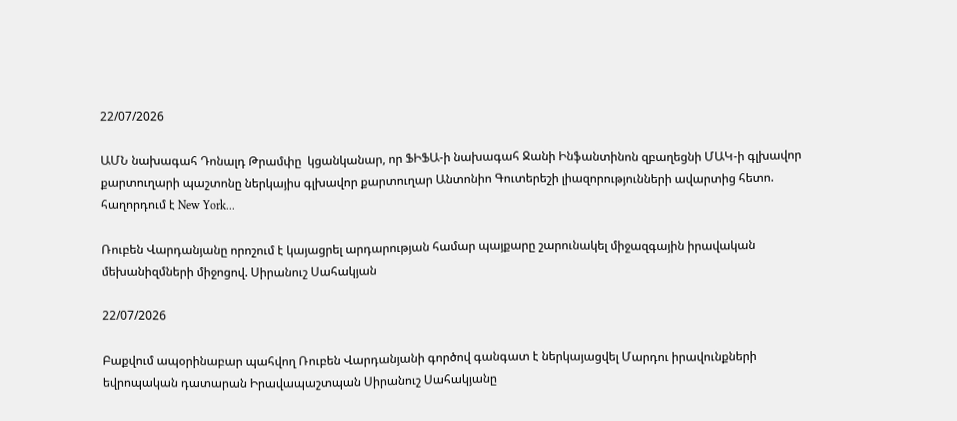22/07/2026

ԱՄՆ նախագահ Դոնալդ Թրամփը  կցանկանար, որ ՖԻՖԱ-ի նախագահ Ջանի Ինֆանտինոն զբաղեցնի ՄԱԿ-ի գլխավոր քարտուղարի պաշտոնը ներկայիս գլխավոր քարտուղար Անտոնիո Գուտերեշի լիազորությունների ավարտից հետո.  հաղորդում է New York...

Ռուբեն Վարդանյանը որոշում է կայացրել արդարության համար պայքարը շարունակել միջազգային իրավական մեխանիզմների միջոցով. Սիրանուշ Սահակյան

22/07/2026

Բաքվում ապօրինաբար պահվող Ռուբեն Վարդանյանի գործով գանգատ է ներկայացվել Մարդու իրավունքների եվրոպական դատարան Իրավապաշտպան Սիրանուշ Սահակյանը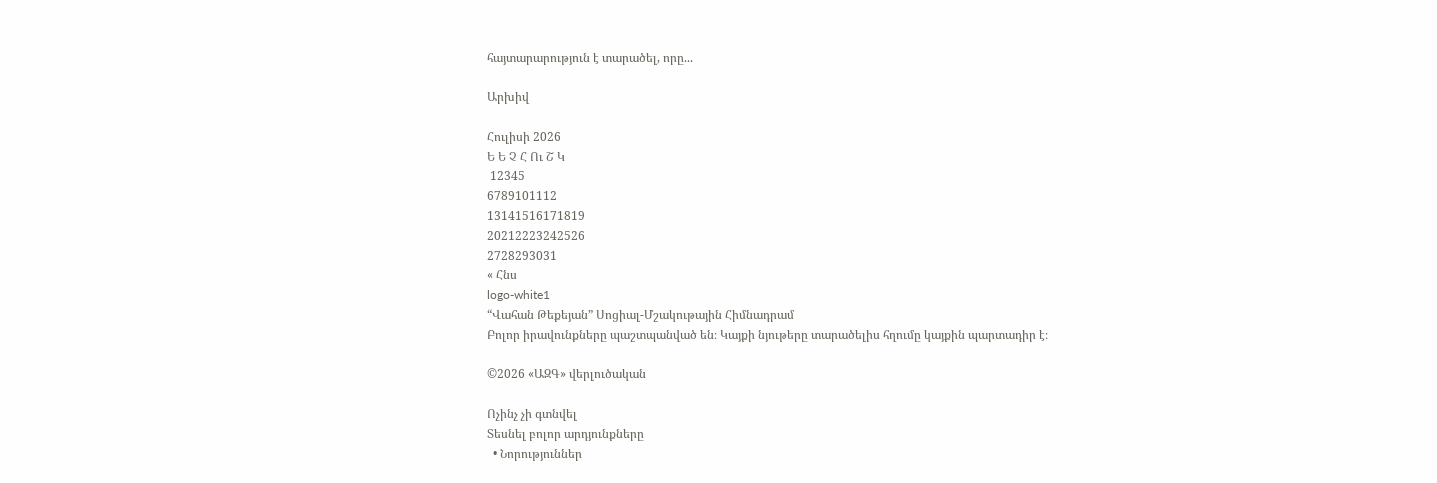հայտարարություն է տարածել, որը...

Արխիվ

Հուլիսի 2026
Ե Ե Չ Հ Ու Շ Կ
 12345
6789101112
13141516171819
20212223242526
2728293031
« Հնս
logo-white1
“Վահան Թեքեյան” Սոցիալ-Մշակութային Հիմնադրամ
Բոլոր իրավունքները պաշտպանված են։ Կայքի նյութերը տարածելիս հղումը կայքին պարտադիր է։

©2026 «ԱԶԳ» վերլուծական

Ոչինչ չի գտնվել
Տեսնել բոլոր արդյունքները
  • Նորություններ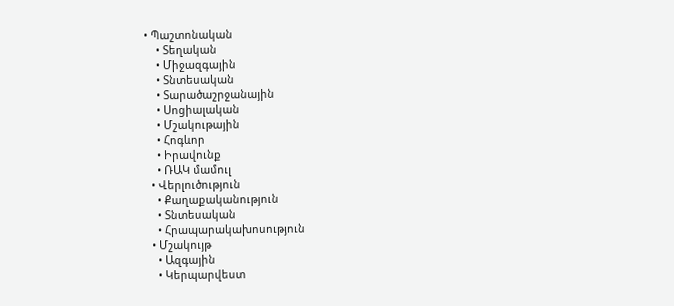• Պաշտոնական
    • Տեղական
    • Միջազգային
    • Տնտեսական
    • Տարածաշրջանային
    • Սոցիալական
    • Մշակութային
    • Հոգևոր
    • Իրավունք
    • ՌԱԿ մամուլ
  • Վերլուծություն
    • Քաղաքականություն
    • Տնտեսական
    • Հրապարակախոսություն
  • Մշակույթ
    • Ազգային
    • Կերպարվեստ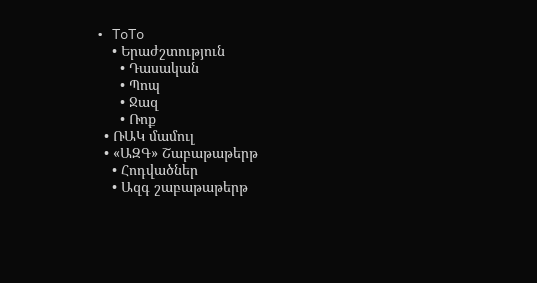• ToTo
    • Երաժշտություն
      • Դասական
      • Պոպ
      • Ջազ
      • Ռոք
  • ՌԱԿ մամուլ
  • «ԱԶԳ» Շաբաթաթերթ
    • Հոդվածներ
    • Ազգ շաբաթաթերթ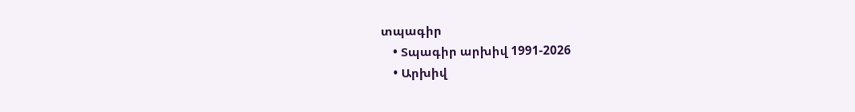տպագիր
    • Տպագիր արխիվ 1991-2026
    • Արխիվ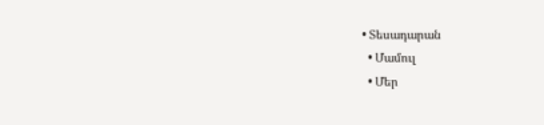• Տեսադարան
  • Մամուլ
  • Մեր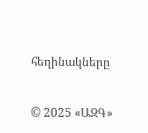հեղինակները

© 2025 «ԱԶԳ»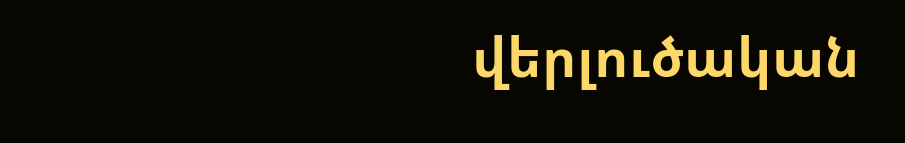վերլուծական